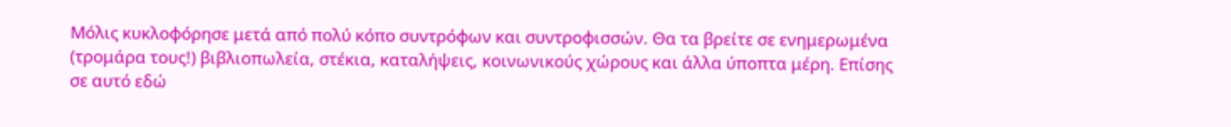Μόλις κυκλοφόρησε μετά από πολύ κόπο συντρόφων και συντροφισσών. Θα τα βρείτε σε ενημερωμένα (τρομάρα τους!) βιβλιοπωλεία, στέκια, καταλήψεις, κοινωνικούς χώρους και άλλα ύποπτα μέρη. Επίσης σε αυτό εδώ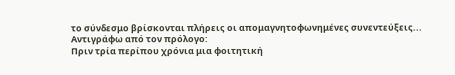το σύνδεσμο βρίσκονται πλήρεις οι απομαγνητοφωνημένες συνεντεύξεις...
Αντιγράφω από τον πρόλογο:
Πριν τρία περίπου χρόνια μια φοιτητική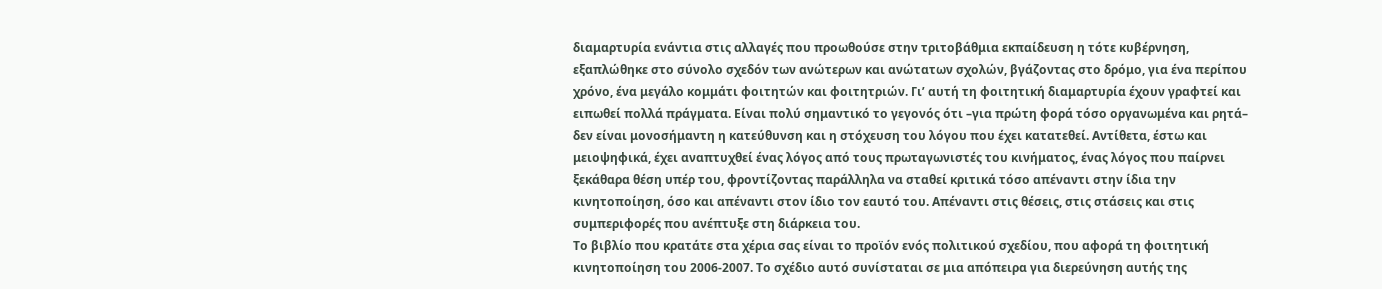διαμαρτυρία ενάντια στις αλλαγές που προωθούσε στην τριτοβάθμια εκπαίδευση η τότε κυβέρνηση, εξαπλώθηκε στο σύνολο σχεδόν των ανώτερων και ανώτατων σχολών, βγάζοντας στο δρόμο, για ένα περίπου χρόνο, ένα μεγάλο κομμάτι φοιτητών και φοιτητριών. Γι’ αυτή τη φοιτητική διαμαρτυρία έχουν γραφτεί και ειπωθεί πολλά πράγματα. Είναι πολύ σημαντικό το γεγονός ότι –για πρώτη φορά τόσο οργανωμένα και ρητά– δεν είναι μονοσήμαντη η κατεύθυνση και η στόχευση του λόγου που έχει κατατεθεί. Αντίθετα, έστω και μειοψηφικά, έχει αναπτυχθεί ένας λόγος από τους πρωταγωνιστές του κινήματος, ένας λόγος που παίρνει ξεκάθαρα θέση υπέρ του, φροντίζοντας παράλληλα να σταθεί κριτικά τόσο απέναντι στην ίδια την κινητοποίηση, όσο και απέναντι στον ίδιο τον εαυτό του. Απέναντι στις θέσεις, στις στάσεις και στις συμπεριφορές που ανέπτυξε στη διάρκεια του.
Το βιβλίο που κρατάτε στα χέρια σας είναι το προϊόν ενός πολιτικού σχεδίου, που αφορά τη φοιτητική κινητοποίηση του 2006-2007. Το σχέδιο αυτό συνίσταται σε μια απόπειρα για διερεύνηση αυτής της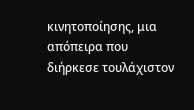κινητοποίησης, μια απόπειρα που διήρκεσε τουλάχιστον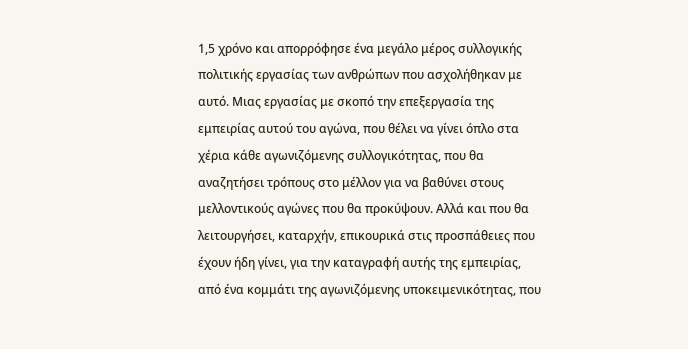1,5 χρόνο και απορρόφησε ένα μεγάλο μέρος συλλογικής πολιτικής εργασίας των ανθρώπων που ασχολήθηκαν με αυτό. Μιας εργασίας με σκοπό την επεξεργασία της εμπειρίας αυτού του αγώνα, που θέλει να γίνει όπλο στα χέρια κάθε αγωνιζόμενης συλλογικότητας, που θα αναζητήσει τρόπους στο μέλλον για να βαθύνει στους μελλοντικούς αγώνες που θα προκύψουν. Αλλά και που θα λειτουργήσει, καταρχήν, επικουρικά στις προσπάθειες που έχουν ήδη γίνει, για την καταγραφή αυτής της εμπειρίας, από ένα κομμάτι της αγωνιζόμενης υποκειμενικότητας, που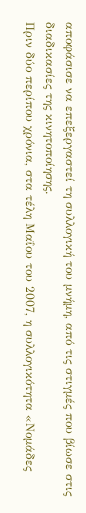αποφάσισε να επεξεργαστεί τη συλλογική του μνήμη, από τις στιγμές που βίωσε στις διαδικασίες της κινητοποίησης.
Πριν δύο περίπου χρόνια, στα τέλη Μαΐου του 2007, η συλλογικότητα «Νομάδες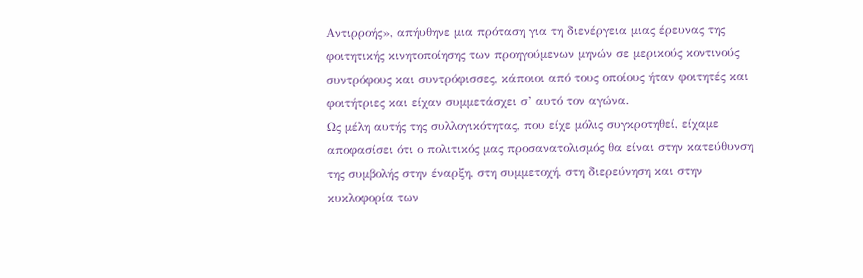Αντιρροής», απήυθηνε μια πρόταση για τη διενέργεια μιας έρευνας της φοιτητικής κινητοποίησης των προηγούμενων μηνών σε μερικούς κοντινούς συντρόφους και συντρόφισσες, κάποιοι από τους οποίους ήταν φοιτητές και φοιτήτριες και είχαν συμμετάσχει σ’ αυτό τον αγώνα.
Ως μέλη αυτής της συλλογικότητας, που είχε μόλις συγκροτηθεί, είχαμε αποφασίσει ότι ο πολιτικός μας προσανατολισμός θα είναι στην κατεύθυνση της συμβολής στην έναρξη, στη συμμετοχή, στη διερεύνηση και στην κυκλοφορία των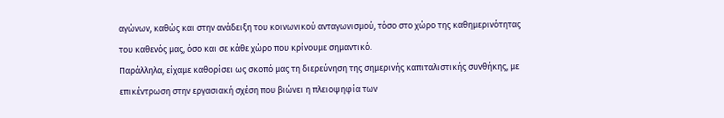αγώνων, καθώς και στην ανάδειξη του κοινωνικού ανταγωνισμού, τόσο στο χώρο της καθημερινότητας του καθενός μας, όσο και σε κάθε χώρο που κρίνουμε σημαντικό.
Παράλληλα, είχαμε καθορίσει ως σκοπό μας τη διερεύνηση της σημερινής καπιταλιστικής συνθήκης, με επικέντρωση στην εργασιακή σχέση που βιώνει η πλειοψηφία των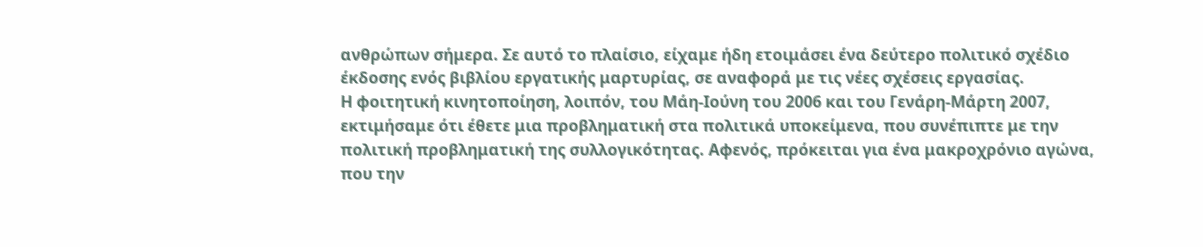ανθρώπων σήμερα. Σε αυτό το πλαίσιο, είχαμε ήδη ετοιμάσει ένα δεύτερο πολιτικό σχέδιο έκδοσης ενός βιβλίου εργατικής μαρτυρίας, σε αναφορά με τις νέες σχέσεις εργασίας.
Η φοιτητική κινητοποίηση, λοιπόν, του Μάη-Ιούνη του 2006 και του Γενάρη-Μάρτη 2007, εκτιμήσαμε ότι έθετε μια προβληματική στα πολιτικά υποκείμενα, που συνέπιπτε με την πολιτική προβληματική της συλλογικότητας. Αφενός, πρόκειται για ένα μακροχρόνιο αγώνα, που την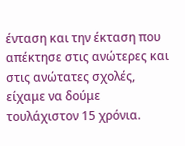ένταση και την έκταση που απέκτησε στις ανώτερες και στις ανώτατες σχολές, είχαμε να δούμε τουλάχιστον 15 χρόνια.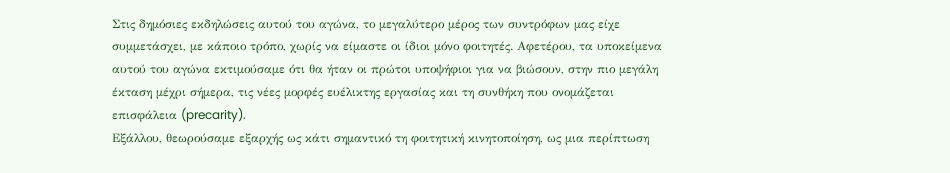Στις δημόσιες εκδηλώσεις αυτού του αγώνα, το μεγαλύτερο μέρος των συντρόφων μας είχε συμμετάσχει, με κάποιο τρόπο, χωρίς να είμαστε οι ίδιοι μόνο φοιτητές. Αφετέρου, τα υποκείμενα αυτού του αγώνα εκτιμούσαμε ότι θα ήταν οι πρώτοι υποψήφιοι για να βιώσουν, στην πιο μεγάλη έκταση μέχρι σήμερα, τις νέες μορφές ευέλικτης εργασίας και τη συνθήκη που ονομάζεται επισφάλεια (precarity).
Εξάλλου, θεωρούσαμε εξαρχής ως κάτι σημαντικό τη φοιτητική κινητοποίηση, ως μια περίπτωση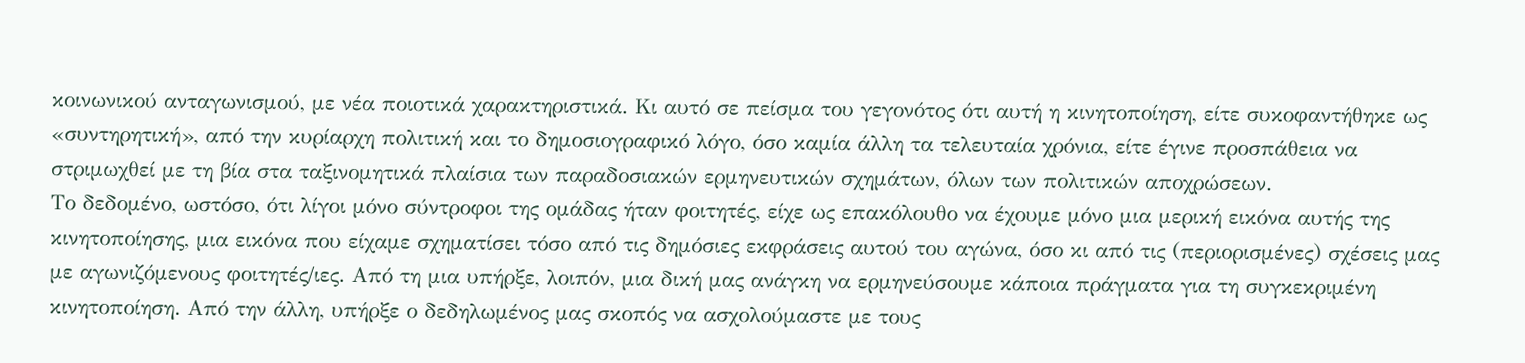κοινωνικού ανταγωνισμού, με νέα ποιοτικά χαρακτηριστικά. Κι αυτό σε πείσμα του γεγονότος ότι αυτή η κινητοποίηση, είτε συκοφαντήθηκε ως «συντηρητική», από την κυρίαρχη πολιτική και το δημοσιογραφικό λόγο, όσο καμία άλλη τα τελευταία χρόνια, είτε έγινε προσπάθεια να στριμωχθεί με τη βία στα ταξινομητικά πλαίσια των παραδοσιακών ερμηνευτικών σχημάτων, όλων των πολιτικών αποχρώσεων.
Το δεδομένο, ωστόσο, ότι λίγοι μόνο σύντροφοι της ομάδας ήταν φοιτητές, είχε ως επακόλουθο να έχουμε μόνο μια μερική εικόνα αυτής της κινητοποίησης, μια εικόνα που είχαμε σχηματίσει τόσο από τις δημόσιες εκφράσεις αυτού του αγώνα, όσο κι από τις (περιορισμένες) σχέσεις μας με αγωνιζόμενους φοιτητές/ιες. Από τη μια υπήρξε, λοιπόν, μια δική μας ανάγκη να ερμηνεύσουμε κάποια πράγματα για τη συγκεκριμένη κινητοποίηση. Από την άλλη, υπήρξε ο δεδηλωμένος μας σκοπός να ασχολούμαστε με τους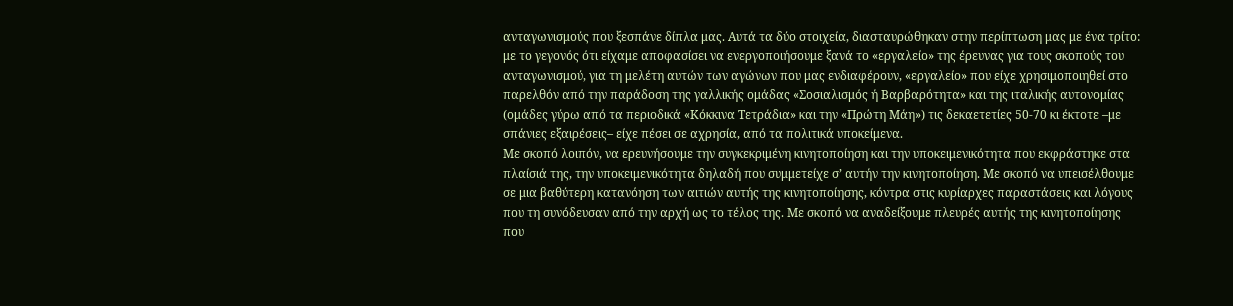ανταγωνισμούς που ξεσπάνε δίπλα μας. Αυτά τα δύο στοιχεία, διασταυρώθηκαν στην περίπτωση μας με ένα τρίτο: με το γεγονός ότι είχαμε αποφασίσει να ενεργοποιήσουμε ξανά το «εργαλείο» της έρευνας για τους σκοπούς του ανταγωνισμού, για τη μελέτη αυτών των αγώνων που μας ενδιαφέρουν, «εργαλείο» που είχε χρησιμοποιηθεί στο παρελθόν από την παράδοση της γαλλικής ομάδας «Σοσιαλισμός ή Βαρβαρότητα» και της ιταλικής αυτονομίας (ομάδες γύρω από τα περιοδικά «Κόκκινα Τετράδια» και την «Πρώτη Μάη») τις δεκαετετίες 50-70 κι έκτοτε –με σπάνιες εξαιρέσεις– είχε πέσει σε αχρησία, από τα πολιτικά υποκείμενα.
Με σκοπό λοιπόν, να ερευνήσουμε την συγκεκριμένη κινητοποίηση και την υποκειμενικότητα που εκφράστηκε στα πλαίσιά της, την υποκειμενικότητα δηλαδή που συμμετείχε σ’ αυτήν την κινητοποίηση. Με σκοπό να υπεισέλθουμε σε μια βαθύτερη κατανόηση των αιτιών αυτής της κινητοποίησης, κόντρα στις κυρίαρχες παραστάσεις και λόγους που τη συνόδευσαν από την αρχή ως το τέλος της. Με σκοπό να αναδείξουμε πλευρές αυτής της κινητοποίησης που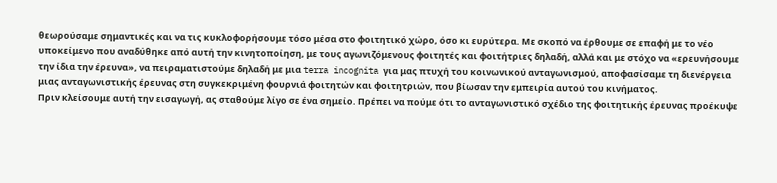θεωρούσαμε σημαντικές και να τις κυκλοφορήσουμε τόσο μέσα στο φοιτητικό χώρο, όσο κι ευρύτερα. Με σκοπό να έρθουμε σε επαφή με το νέο υποκείμενο που αναδύθηκε από αυτή την κινητοποίηση, με τους αγωνιζόμενους φοιτητές και φοιτήτριες δηλαδή, αλλά και με στόχο να «ερευνήσουμε την ίδια την έρευνα», να πειραματιστούμε δηλαδή με μια terra incognita για μας πτυχή του κοινωνικού ανταγωνισμού, αποφασίσαμε τη διενέργεια μιας ανταγωνιστικής έρευνας στη συγκεκριμένη φουρνιά φοιτητών και φοιτητριών, που βίωσαν την εμπειρία αυτού του κινήματος.
Πριν κλείσουμε αυτή την εισαγωγή, ας σταθούμε λίγο σε ένα σημείο. Πρέπει να πούμε ότι το ανταγωνιστικό σχέδιο της φοιτητικής έρευνας προέκυψε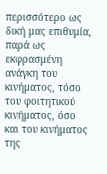περισσότερο ως δική μας επιθυμία, παρά ως εκφρασμένη ανάγκη του κινήματος, τόσο του φοιτητικού κινήματος, όσο και του κινήματος της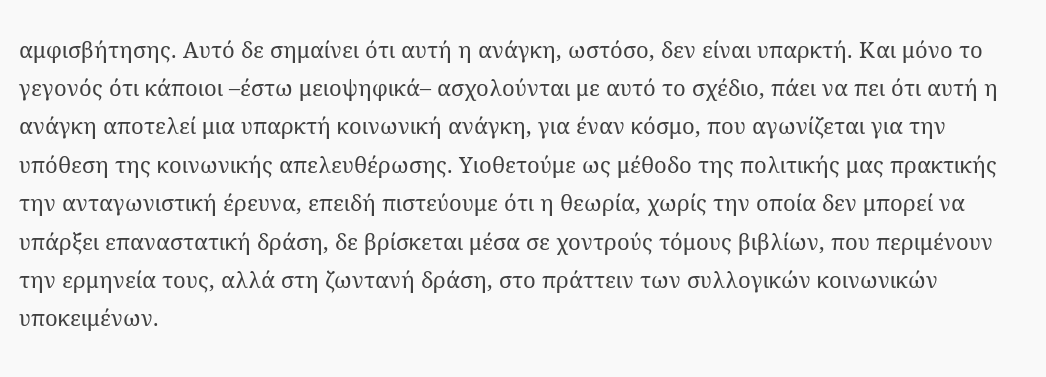αμφισβήτησης. Αυτό δε σημαίνει ότι αυτή η ανάγκη, ωστόσο, δεν είναι υπαρκτή. Και μόνο το γεγονός ότι κάποιοι –έστω μειοψηφικά– ασχολούνται με αυτό το σχέδιο, πάει να πει ότι αυτή η ανάγκη αποτελεί μια υπαρκτή κοινωνική ανάγκη, για έναν κόσμο, που αγωνίζεται για την υπόθεση της κοινωνικής απελευθέρωσης. Υιοθετούμε ως μέθοδο της πολιτικής μας πρακτικής την ανταγωνιστική έρευνα, επειδή πιστεύουμε ότι η θεωρία, χωρίς την οποία δεν μπορεί να υπάρξει επαναστατική δράση, δε βρίσκεται μέσα σε χοντρούς τόμους βιβλίων, που περιμένουν την ερμηνεία τους, αλλά στη ζωντανή δράση, στο πράττειν των συλλογικών κοινωνικών υποκειμένων.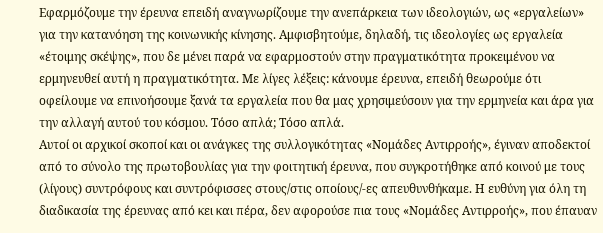Εφαρμόζουμε την έρευνα επειδή αναγνωρίζουμε την ανεπάρκεια των ιδεολογιών, ως «εργαλείων» για την κατανόηση της κοινωνικής κίνησης. Αμφισβητούμε, δηλαδή, τις ιδεολογίες ως εργαλεία «έτοιμης σκέψης», που δε μένει παρά να εφαρμοστούν στην πραγματικότητα προκειμένου να ερμηνευθεί αυτή η πραγματικότητα. Με λίγες λέξεις: κάνουμε έρευνα, επειδή θεωρούμε ότι οφείλουμε να επινοήσουμε ξανά τα εργαλεία που θα μας χρησιμεύσουν για την ερμηνεία και άρα για την αλλαγή αυτού του κόσμου. Τόσο απλά; Τόσο απλά.
Αυτοί οι αρχικοί σκοποί και οι ανάγκες της συλλογικότητας «Νομάδες Αντιρροής», έγιναν αποδεκτοί από το σύνολο της πρωτοβουλίας για την φοιτητική έρευνα, που συγκροτήθηκε από κοινού με τους (λίγους) συντρόφους και συντρόφισσες στους/στις οποίους/-ες απευθυνθήκαμε. Η ευθύνη για όλη τη διαδικασία της έρευνας από κει και πέρα, δεν αφορούσε πια τους «Νομάδες Αντιρροής», που έπαυαν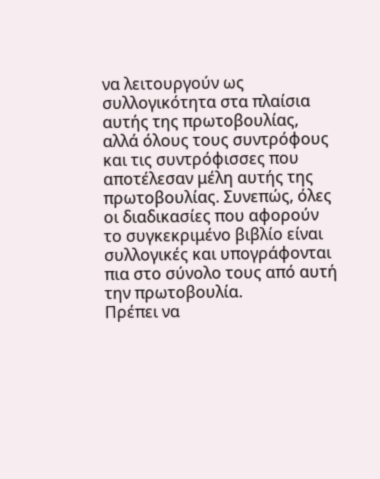να λειτουργούν ως συλλογικότητα στα πλαίσια αυτής της πρωτοβουλίας, αλλά όλους τους συντρόφους και τις συντρόφισσες που αποτέλεσαν μέλη αυτής της πρωτοβουλίας. Συνεπώς, όλες οι διαδικασίες που αφορούν το συγκεκριμένο βιβλίο είναι συλλογικές και υπογράφονται πια στο σύνολο τους από αυτή την πρωτοβουλία.
Πρέπει να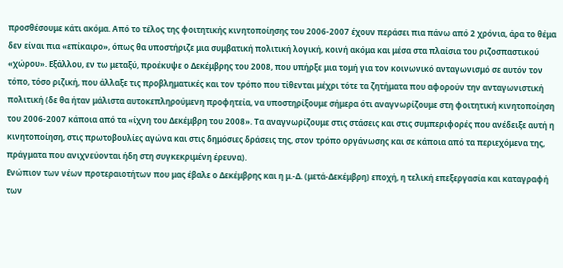προσθέσουμε κάτι ακόμα. Από το τέλος της φοιτητικής κινητοποίησης του 2006-2007 έχουν περάσει πια πάνω από 2 χρόνια, άρα το θέμα δεν είναι πια «επίκαιρο», όπως θα υποστήριζε μια συμβατική πολιτική λογική, κοινή ακόμα και μέσα στα πλαίσια του ριζοσπαστικού «χώρου». Εξάλλου, εν τω μεταξύ, προέκυψε ο Δεκέμβρης του 2008, που υπήρξε μια τομή για τον κοινωνικό ανταγωνισμό σε αυτόν τον τόπο, τόσο ριζική, που άλλαξε τις προβληματικές και τον τρόπο που τίθενται μέχρι τότε τα ζητήματα που αφορούν την ανταγωνιστική πολιτική (δε θα ήταν μάλιστα αυτοκεπληρούμενη προφητεία, να υποστηρίξουμε σήμερα ότι αναγνωρίζουμε στη φοιτητική κινητοποίηση του 2006-2007 κάποια από τα «ίχνη του Δεκέμβρη του 2008». Τα αναγνωρίζουμε στις στάσεις και στις συμπεριφορές που ανέδειξε αυτή η κινητοποίηση, στις πρωτοβουλίες αγώνα και στις δημόσιες δράσεις της, στον τρόπο οργάνωσης και σε κάποια από τα περιεχόμενα της, πράγματα που ανιχνεύονται ήδη στη συγκεκριμένη έρευνα).
Ενώπιον των νέων προτεραιοτήτων που μας έβαλε ο Δεκέμβρης και η μ.-Δ. (μετά-Δεκέμβρη) εποχή, η τελική επεξεργασία και καταγραφή των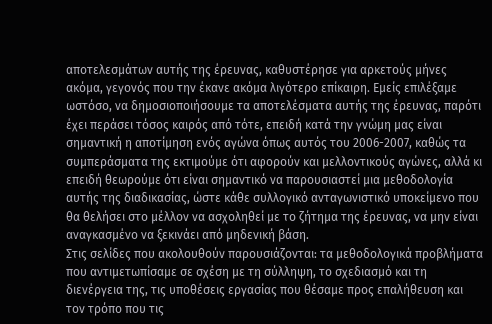αποτελεσμάτων αυτής της έρευνας, καθυστέρησε για αρκετούς μήνες ακόμα, γεγονός που την έκανε ακόμα λιγότερο επίκαιρη. Εμείς επιλέξαμε ωστόσο, να δημοσιοποιήσουμε τα αποτελέσματα αυτής της έρευνας, παρότι έχει περάσει τόσος καιρός από τότε, επειδή κατά την γνώμη μας είναι σημαντική η αποτίμηση ενός αγώνα όπως αυτός του 2006-2007, καθώς τα συμπεράσματα της εκτιμούμε ότι αφορούν και μελλοντικούς αγώνες, αλλά κι επειδή θεωρούμε ότι είναι σημαντικό να παρουσιαστεί μια μεθοδολογία αυτής της διαδικασίας, ώστε κάθε συλλογικό ανταγωνιστικό υποκείμενο που θα θελήσει στο μέλλον να ασχοληθεί με το ζήτημα της έρευνας, να μην είναι αναγκασμένο να ξεκινάει από μηδενική βάση.
Στις σελίδες που ακολουθούν παρουσιάζονται: τα μεθοδολογικά προβλήματα που αντιμετωπίσαμε σε σχέση με τη σύλληψη, το σχεδιασμό και τη διενέργεια της, τις υποθέσεις εργασίας που θέσαμε προς επαλήθευση και τον τρόπο που τις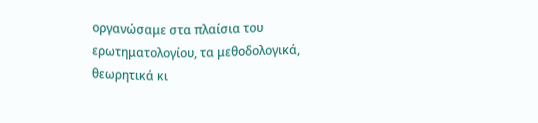οργανώσαμε στα πλαίσια του ερωτηματολογίου, τα μεθοδολογικά, θεωρητικά κι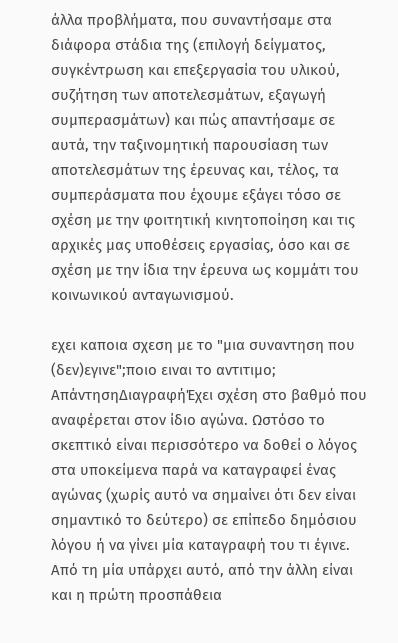άλλα προβλήματα, που συναντήσαμε στα διάφορα στάδια της (επιλογή δείγματος, συγκέντρωση και επεξεργασία του υλικού, συζήτηση των αποτελεσμάτων, εξαγωγή συμπερασμάτων) και πώς απαντήσαμε σε αυτά, την ταξινομητική παρουσίαση των αποτελεσμάτων της έρευνας και, τέλος, τα συμπεράσματα που έχουμε εξάγει τόσο σε σχέση με την φοιτητική κινητοποίηση και τις αρχικές μας υποθέσεις εργασίας, όσο και σε σχέση με την ίδια την έρευνα ως κομμάτι του κοινωνικού ανταγωνισμού.

εχει καποια σχεση με το "μια συναντηση που (δεν)εγινε";ποιο ειναι το αντιτιμο;
ΑπάντησηΔιαγραφήΈχει σχέση στο βαθμό που αναφέρεται στον ίδιο αγώνα. Ωστόσο το σκεπτικό είναι περισσότερο να δοθεί ο λόγος στα υποκείμενα παρά να καταγραφεί ένας αγώνας (χωρίς αυτό να σημαίνει ότι δεν είναι σημαντικό το δεύτερο) σε επίπεδο δημόσιου λόγου ή να γίνει μία καταγραφή του τι έγινε. Από τη μία υπάρχει αυτό, από την άλλη είναι και η πρώτη προσπάθεια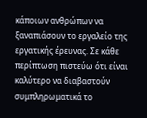κάποιων ανθρώπων να ξαναπιάσουν το εργαλείο της εργατικής έρευνας. Σε κάθε περίπτωση πιστεύω ότι είναι καλύτερο να διαβαστούν συμπληρωματικά το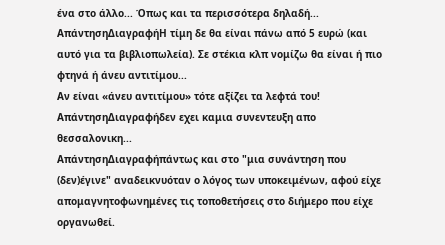ένα στο άλλο... Όπως και τα περισσότερα δηλαδή...
ΑπάντησηΔιαγραφήΗ τίμη δε θα είναι πάνω από 5 ευρώ (και αυτό για τα βιβλιοπωλεία). Σε στέκια κλπ νομίζω θα είναι ή πιο φτηνά ή άνευ αντιτίμου...
Αν είναι «άνευ αντιτίμου» τότε αξίζει τα λεφτά του!
ΑπάντησηΔιαγραφήδεν εχει καμια συνεντευξη απο θεσσαλονικη...
ΑπάντησηΔιαγραφήπάντως και στο "μια συνάντηση που (δεν)έγινε" αναδεικνυόταν ο λόγος των υποκειμένων, αφού είχε απομαγνητοφωνημένες τις τοποθετήσεις στο διήμερο που είχε οργανωθεί.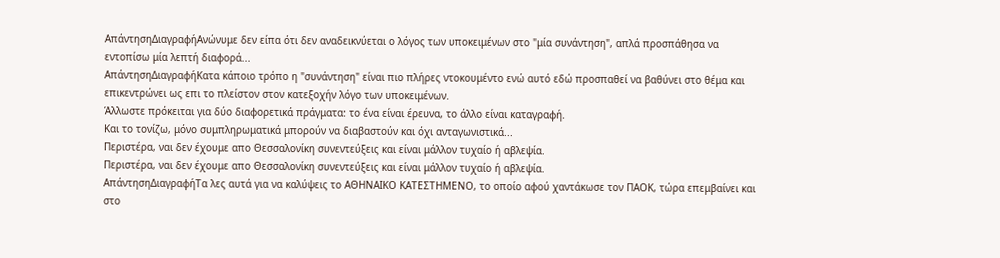ΑπάντησηΔιαγραφήΑνώνυμε δεν είπα ότι δεν αναδεικνύεται ο λόγος των υποκειμένων στο "μία συνάντηση", απλά προσπάθησα να εντοπίσω μία λεπτή διαφορά...
ΑπάντησηΔιαγραφήΚατα κάποιο τρόπο η "συνάντηση" είναι πιο πλήρες ντοκουμέντο ενώ αυτό εδώ προσπαθεί να βαθύνει στο θέμα και επικεντρώνει ως επι το πλείστον στον κατεξοχήν λόγο των υποκειμένων.
Άλλωστε πρόκειται για δύο διαφορετικά πράγματα: το ένα είναι έρευνα, το άλλο είναι καταγραφή.
Και το τονίζω, μόνο συμπληρωματικά μπορούν να διαβαστούν και όχι ανταγωνιστικά...
Περιστέρα, ναι δεν έχουμε απο Θεσσαλονίκη συνεντεύξεις και είναι μάλλον τυχαίο ή αβλεψία.
Περιστέρα, ναι δεν έχουμε απο Θεσσαλονίκη συνεντεύξεις και είναι μάλλον τυχαίο ή αβλεψία.
ΑπάντησηΔιαγραφήΤα λες αυτά για να καλύψεις το ΑΘΗΝΑΙΚΟ ΚΑΤΕΣΤΗΜΕΝΟ, το οποίο αφού χαντάκωσε τον ΠΑΟΚ, τώρα επεμβαίνει και στο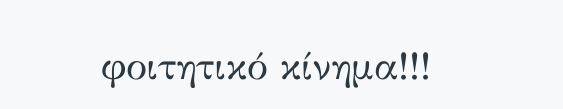φοιτητικό κίνημα!!!